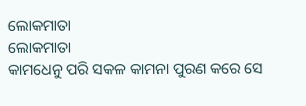ଲୋକମାତା
ଲୋକମାତା
କାମଧେନୁ ପରି ସକଳ କାମନା ପୁରଣ କରେ ସେ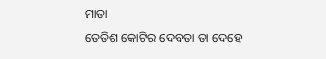ମାତା
ତେତିଶ କୋଟିର ଦେବତା ତା ଦେହେ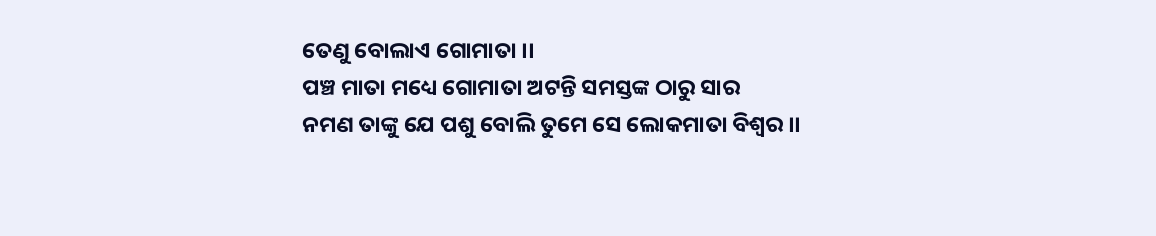ତେଣୁ ବୋଲାଏ ଗୋମାତା ।।
ପଞ୍ଚ ମାତା ମଧ୍ୟେ ଗୋମାତା ଅଟନ୍ତି ସମସ୍ତଙ୍କ ଠାରୁ ସାର
ନମଣ ତାଙ୍କୁ ଯେ ପଶୁ ବୋଲି ତୁମେ ସେ ଲୋକମାତା ବିଶ୍ବର ।।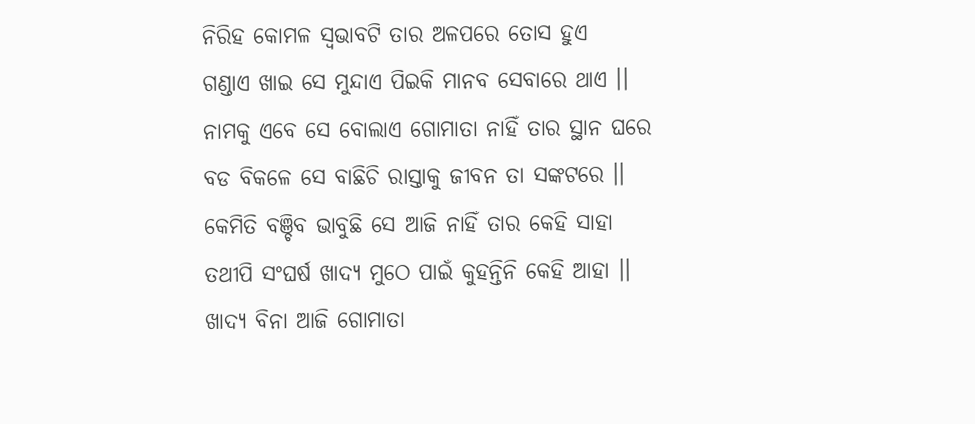ନିରିହ କୋମଳ ସ୍ବଭାବଟି ତାର ଅଳପରେ ତୋସ ହୁଏ
ଗଣ୍ଡାଏ ଖାଇ ସେ ମୁନ୍ଦାଏ ପିଇକି ମାନବ ସେବାରେ ଥାଏ ।।
ନାମକୁ ଏବେ ସେ ବୋଲାଏ ଗୋମାତା ନାହିଁ ତାର ସ୍ଥାନ ଘରେ
ବଡ ବିକଳେ ସେ ବାଛିଚି ରାସ୍ତାକୁ ଜୀବନ ତା ସଙ୍କଟରେ ।।
କେମିତି ବଞ୍ଚିବ ଭାବୁଛି ସେ ଆଜି ନାହିଁ ତାର କେହି ସାହା
ତଥୀପି ସଂଘର୍ଷ ଖାଦ୍ୟ ମୁଠେ ପାଇଁ କୁହନ୍ତିନି କେହି ଆହା ।।
ଖାଦ୍ୟ ବିନା ଆଜି ଗୋମାତା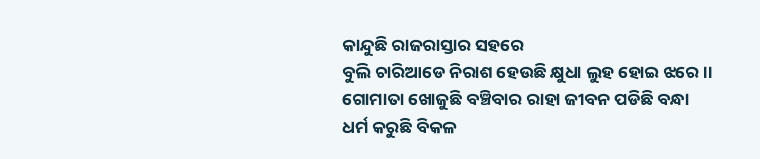କାନ୍ଦୁଛି ରାଜରାସ୍ତାର ସହରେ
ବୁଲି ଚାରିଆଡେ ନିରାଶ ହେଉଛି କ୍ଷୁଧା ଲୁହ ହୋଇ ଝରେ ।।
ଗୋମାତା ଖୋଜୁଛି ବଞ୍ଚିବାର ରାହା ଜୀବନ ପଡିଛି ବନ୍ଧା
ଧର୍ମ କରୁଛି ବିକଳ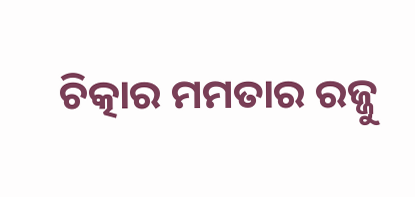ଚିତ୍କାର ମମତାର ରଜ୍ଜୁ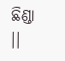ଛିଣ୍ଡା ।।